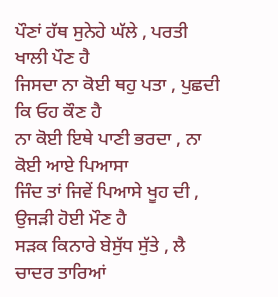ਪੌਣਾਂ ਹੱਥ ਸੁਨੇਹੇ ਘੱਲੇ , ਪਰਤੀ ਖਾਲੀ ਪੌਣ ਹੈ
ਜਿਸਦਾ ਨਾ ਕੋਈ ਥਹੁ ਪਤਾ , ਪੁਛਦੀ ਕਿ ਓਹ ਕੌਣ ਹੈ
ਨਾ ਕੋਈ ਇਥੇ ਪਾਣੀ ਭਰਦਾ , ਨਾ ਕੋਈ ਆਏ ਪਿਆਸਾ
ਜਿੰਦ ਤਾਂ ਜਿਵੇਂ ਪਿਆਸੇ ਖੂਹ ਦੀ , ਉਜੜੀ ਹੋਈ ਮੌਣ ਹੈ
ਸੜਕ ਕਿਨਾਰੇ ਬੇਸੁੱਧ ਸੁੱਤੇ , ਲੈ ਚਾਦਰ ਤਾਰਿਆਂ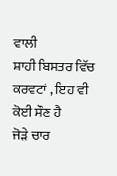ਵਾਲੀ
ਸ਼ਾਹੀ ਬਿਸਤਰ ਵਿੱਚ ਕਰਵਟਾਂ , ਇਹ ਵੀ ਕੋਈ ਸੌਣ ਹੈ
ਜੋੜੇ ਚਾਰ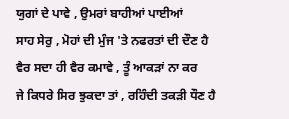ਯੁਗਾਂ ਦੇ ਪਾਵੇ , ਉਮਰਾਂ ਬਾਹੀਆਂ ਪਾਈਆਂ
ਸਾਹ ਸੇਰੁ , ਮੋਹਾਂ ਦੀ ਮੁੰਜ 'ਤੇ ਨਫਰਤਾਂ ਦੀ ਦੌਣ ਹੈ
ਵੈਰ ਸਦਾ ਹੀ ਵੈਰ ਕਮਾਵੇ , ਤੂੰ ਆਕੜਾਂ ਨਾ ਕਰ
ਜੇ ਕਿਧਰੇ ਸਿਰ ਝੁਕਦਾ ਤਾਂ , ਰਹਿੰਦੀ ਤਕੜੀ ਧੌਣ ਹੈ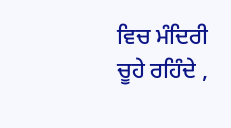ਵਿਚ ਮੰਦਿਰੀ ਚੂਹੇ ਰਹਿੰਦੇ ,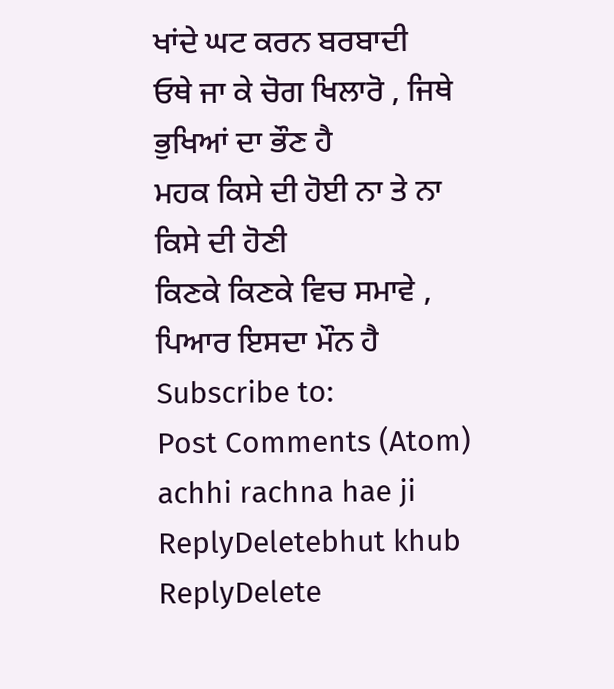ਖਾਂਦੇ ਘਟ ਕਰਨ ਬਰਬਾਦੀ
ਓਥੇ ਜਾ ਕੇ ਚੋਗ ਖਿਲਾਰੋ , ਜਿਥੇ ਭੁਖਿਆਂ ਦਾ ਭੌਣ ਹੈ
ਮਹਕ ਕਿਸੇ ਦੀ ਹੋਈ ਨਾ ਤੇ ਨਾ ਕਿਸੇ ਦੀ ਹੋਣੀ
ਕਿਣਕੇ ਕਿਣਕੇ ਵਿਚ ਸਮਾਵੇ , ਪਿਆਰ ਇਸਦਾ ਮੌਨ ਹੈ
Subscribe to:
Post Comments (Atom)
achhi rachna hae ji
ReplyDeletebhut khub
ReplyDelete